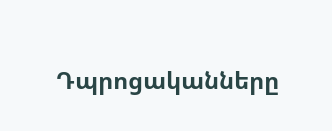Դպրոցականները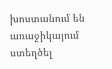խոստանում են առաջիկայում ստեղծել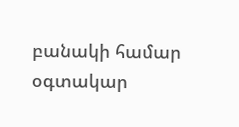բանակի համար օգտակար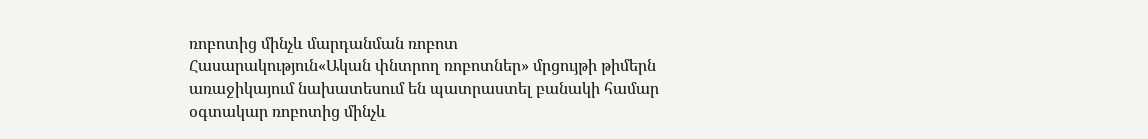ռոբոտից մինչև մարդանման ռոբոտ
Հասարակություն«Ական փնտրող ռոբոտներ» մրցույթի թիմերն առաջիկայում նախատեսում են պատրաստել բանակի համար օգտակար ռոբոտից մինչև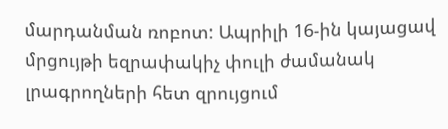մարդանման ռոբոտ: Ապրիլի 16-ին կայացավ մրցույթի եզրափակիչ փուլի ժամանակ լրագրողների հետ զրույցում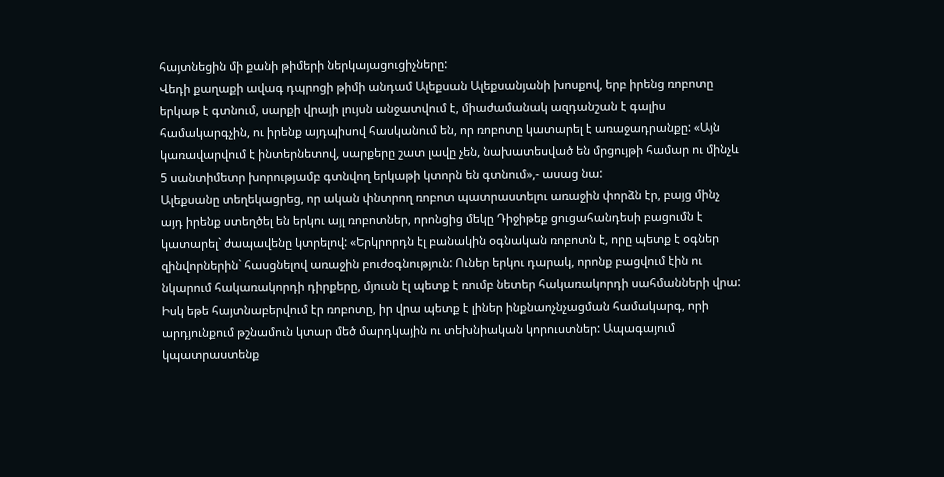հայտնեցին մի քանի թիմերի ներկայացուցիչները:
Վեդի քաղաքի ավագ դպրոցի թիմի անդամ Ալեքսան Ալեքսանյանի խոսքով, երբ իրենց ռոբոտը երկաթ է գտնում, սարքի վրայի լույսն անջատվում է, միաժամանակ ազդանշան է գալիս համակարգչին, ու իրենք այդպիսով հասկանում են, որ ռոբոտը կատարել է առաջադրանքը: «Այն կառավարվում է ինտերնետով, սարքերը շատ լավը չեն, նախատեսված են մրցույթի համար ու մինչև 5 սանտիմետր խորությամբ գտնվող երկաթի կտորն են գտնում»,- ասաց նա:
Ալեքսանը տեղեկացրեց, որ ական փնտրող ռոբոտ պատրաստելու առաջին փորձն էր, բայց մինչ այդ իրենք ստեղծել են երկու այլ ռոբոտներ, որոնցից մեկը Դիջիթեք ցուցահանդեսի բացումն է կատարել` ժապավենը կտրելով: «Երկրորդն էլ բանակին օգնական ռոբոտն է, որը պետք է օգներ զինվորներին` հասցնելով առաջին բուժօգնություն: Ուներ երկու դարակ, որոնք բացվում էին ու նկարում հակառակորդի դիրքերը, մյուսն էլ պետք է ռումբ նետեր հակառակորդի սահմանների վրա: Իսկ եթե հայտնաբերվում էր ռոբոտը, իր վրա պետք է լիներ ինքնաոչնչացման համակարգ, որի արդյունքում թշնամուն կտար մեծ մարդկային ու տեխնիական կորուստներ: Ապագայում կպատրաստենք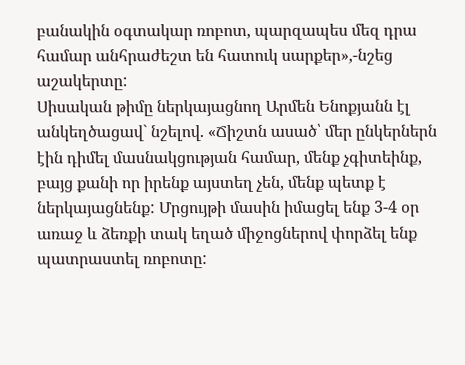բանակին օգտակար ռոբոտ, պարզապես մեզ դրա համար անհրաժեշտ են հատուկ սարքեր»,-նշեց աշակերտը:
Սիսական թիմը ներկայացնող Արմեն Ենոքյանն էլ անկեղծացավ` նշելով. «Ճիշտն ասած՝ մեր ընկերներն էին դիմել մասնակցության համար, մենք չգիտեինք, բայց քանի որ իրենք այստեղ չեն, մենք պետք է ներկայացնենք: Մրցույթի մասին իմացել ենք 3-4 օր առաջ և ձեռքի տակ եղած միջոցներով փորձել ենք պատրաստել ռոբոտը: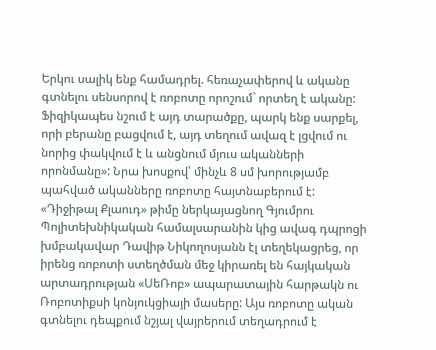Երկու սալիկ ենք համադրել. հեռաչափերով և ականը գտնելու սենսորով է ռոբոտը որոշում` որտեղ է ականը: Ֆիզիկապես նշում է այդ տարածքը, պարկ ենք սարքել, որի բերանը բացվում է, այդ տեղում ավազ է լցվում ու նորից փակվում է և անցնում մյուս ականների որոնմանը»: Նրա խոսքով՝ մինչև 8 սմ խորությամբ պահված ականները ռոբոտը հայտնաբերում է:
«Դիջիթալ Քլաուդ» թիմը ներկայացնող Գյումրու Պոլիտեխնիկական համալսարանին կից ավագ դպրոցի խմբակավար Դավիթ Նիկողոսյանն էլ տեղեկացրեց, որ իրենց ռոբոտի ստեղծման մեջ կիրառել են հայկական արտադրության «ՍեՌոբ» ապարատային հարթակն ու Ռոբոտիքսի կոնյուկցիայի մասերը: Այս ռոբոտը ական գտնելու դեպքում նշյալ վայրերում տեղադրում է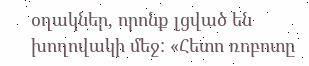օղակներ, որոնք լցված են խողովակի մեջ: «Հետո ռոբոտը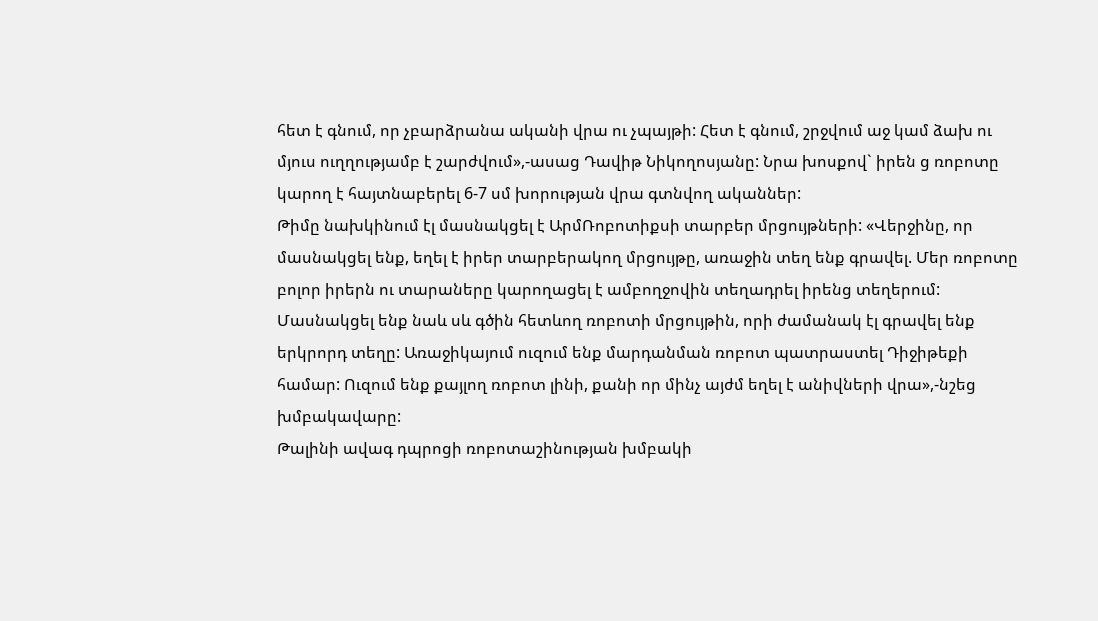հետ է գնում, որ չբարձրանա ականի վրա ու չպայթի: Հետ է գնում, շրջվում աջ կամ ձախ ու մյուս ուղղությամբ է շարժվում»,-ասաց Դավիթ Նիկողոսյանը: Նրա խոսքով` իրեն ց ռոբոտը կարող է հայտնաբերել 6-7 սմ խորության վրա գտնվող ականներ:
Թիմը նախկինում էլ մասնակցել է ԱրմՌոբոտիքսի տարբեր մրցույթների: «Վերջինը, որ մասնակցել ենք, եղել է իրեր տարբերակող մրցույթը, առաջին տեղ ենք գրավել. Մեր ռոբոտը բոլոր իրերն ու տարաները կարողացել է ամբողջովին տեղադրել իրենց տեղերում: Մասնակցել ենք նաև սև գծին հետևող ռոբոտի մրցույթին, որի ժամանակ էլ գրավել ենք երկրորդ տեղը: Առաջիկայում ուզում ենք մարդանման ռոբոտ պատրաստել Դիջիթեքի համար: Ուզում ենք քայլող ռոբոտ լինի, քանի որ մինչ այժմ եղել է անիվների վրա»,-նշեց խմբակավարը:
Թալինի ավագ դպրոցի ռոբոտաշինության խմբակի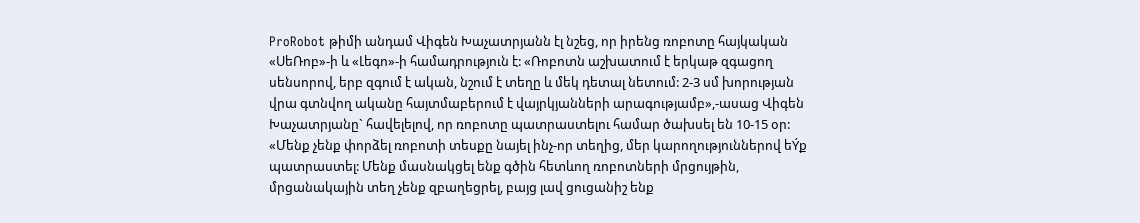ProRobot թիմի անդամ Վիգեն Խաչատրյանն էլ նշեց, որ իրենց ռոբոտը հայկական «ՍեՌոբ»-ի և «Լեգո»-ի համադրություն է: «Ռոբոտն աշխատում է երկաթ զգացող սենսորով, երբ զգում է ական, նշում է տեղը և մեկ դետալ նետում: 2-3 սմ խորության վրա գտնվող ականը հայտմաբերում է վայրկյանների արագությամբ»,-ասաց Վիգեն Խաչատրյանը` հավելելով, որ ռոբոտը պատրաստելու համար ծախսել են 10-15 օր: «Մենք չենք փորձել ռոբոտի տեսքը նայել ինչ-որ տեղից, մեր կարողություններով եÝք պատրաստել: Մենք մասնակցել ենք գծին հետևող ռոբոտների մրցույթին, մրցանակային տեղ չենք զբաղեցրել, բայց լավ ցուցանիշ ենք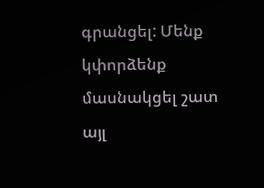գրանցել: Մենք կփորձենք մասնակցել շատ այլ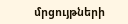մրցույթների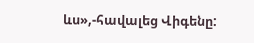ևս»,-հավալեց Վիգենը: